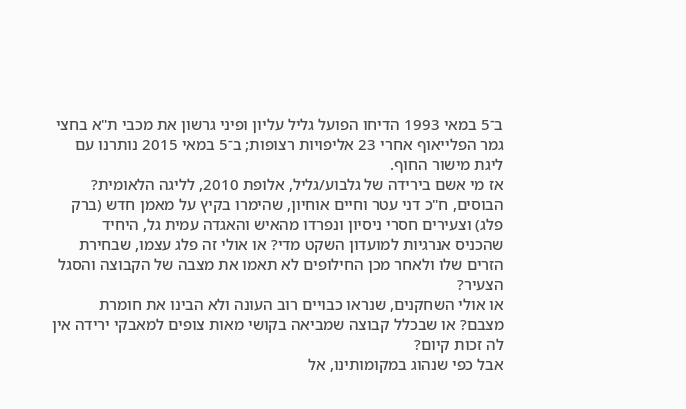ב־5 במאי 1993 הדיחו הפועל גליל עליון ופיני גרשון את מכבי ת"א בחצי גמר הפלייאוף אחרי 23 אליפויות רצופות; ב־5 במאי 2015 נותרנו עם ליגת מישור החוף.
אז מי אשם בירידה של גלבוע/גליל, אלופת 2010, לליגה הלאומית? הבוסים, ח"כ דני עטר וחיים אוחיון, שהימרו בקיץ על מאמן חדש (ברק פלג) וצעירים חסרי ניסיון ונפרדו מהאיש והאגדה עמית גל, היחיד שהכניס אנרגיות למועדון השקט מדי? או אולי זה פלג עצמו, שבחירת הזרים שלו ולאחר מכן החילופים לא תאמו את מצבה של הקבוצה והסגל הצעיר?
או אולי השחקנים, שנראו כבויים רוב העונה ולא הבינו את חומרת מצבם? או שבכלל קבוצה שמביאה בקושי מאות צופים למאבקי ירידה אין לה זכות קיום?
אבל כפי שנהוג במקומותינו, אל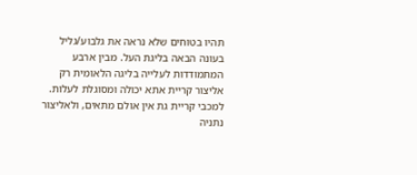תהיו בטוחים שלא נראה את גלבוע/גליל בעונה הבאה בליגת העל. מבין ארבע המתמודדות לעלייה בליגה הלאומית רק אליצור קריית אתא יכולה ומסוגלת לעלות. למכבי קריית גת אין אולם מתאים, ולאליצור נתניה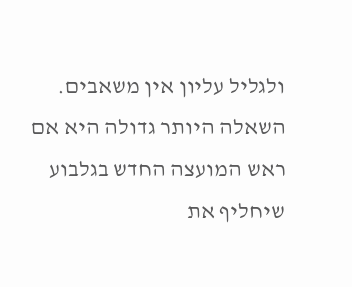ולגליל עליון אין משאבים. השאלה היותר גדולה היא אם ראש המועצה החדש בגלבוע שיחליף את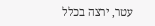עטר, ירצה בכלל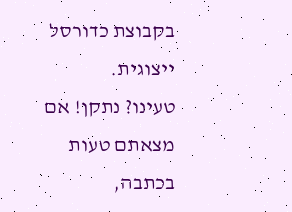בקבוצת כדורסל ייצוגית.
טעינו? נתקן! אם מצאתם טעות בכתבה,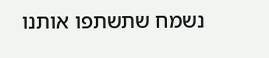נשמח שתשתפו אותנו